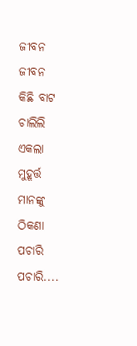ଜୀବନ
ଜୀବନ
କିଛି ବାଟ ଚାଲିଲି
ଏକଲା ମୁହୂର୍ତ୍ତ ମାନଙ୍କୁ
ଠିକଣା ପଚାରି ପଚାରି....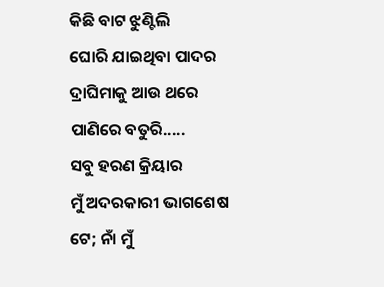କିଛି ବାଟ ଝୁଣ୍ଟିଲି
ଘୋରି ଯାଇଥିବା ପାଦର
ଦ୍ରାଘିମାକୁ ଆଉ ଥରେ
ପାଣିରେ ବତୁରି.....
ସବୁ ହରଣ କ୍ରିୟାର
ମୁଁ ଅଦରକାରୀ ଭାଗଶେଷ
ଟେ; ନାଁ ମୁଁ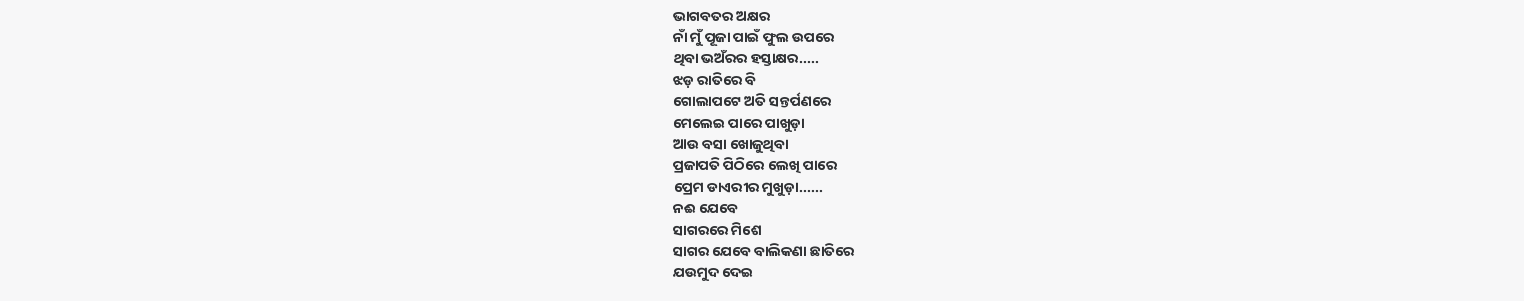ଭାଗବତର ଅକ୍ଷର
ନାଁ ମୁଁ ପୂଜା ପାଇଁ ଫୁଲ ଉପରେ
ଥିବା ଭଅଁରର ହସ୍ତାକ୍ଷର.....
ଝଡ଼ ରାତିରେ ବି
ଗୋଲାପଟେ ଅତି ସନ୍ତର୍ପଣରେ
ମେଲେଇ ପାରେ ପାଖୁଡ଼ା
ଆଉ ବସା ଖୋଜୁଥିବା
ପ୍ରଜାପତି ପିଠିରେ ଲେଖି ପାରେ
ପ୍ରେମ ଡାଏରୀର ମୁଖୁଡ଼ା......
ନଈ ଯେବେ
ସାଗରରେ ମିଶେ
ସାଗର ଯେବେ ବାଲିକଣା ଛାତିରେ
ଯଉମୁଦ ଦେଇ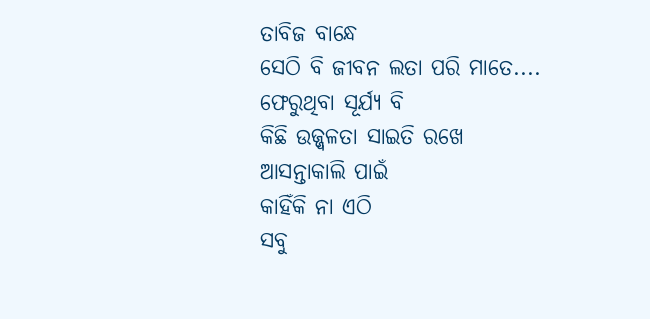ତାବିଜ ବାନ୍ଧେ
ସେଠି ବି ଜୀବନ ଲତା ପରି ମାତେ....
ଫେରୁଥିବା ସୂର୍ଯ୍ୟ ବି
କିଛି ଉଜ୍ଜ୍ୱଳତା ସାଇତି ରଖେ
ଆସନ୍ତାକାଲି ପାଇଁ
କାହିଁକି ନା ଏଠି
ସବୁ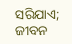ସରିଯାଏ; ଜୀବନ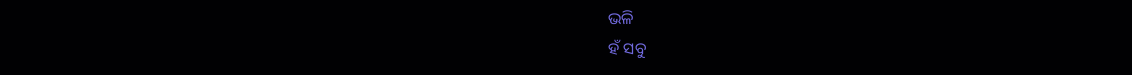ଭଳି
ହଁ ସବୁ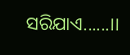ସରିଯାଏ......।।